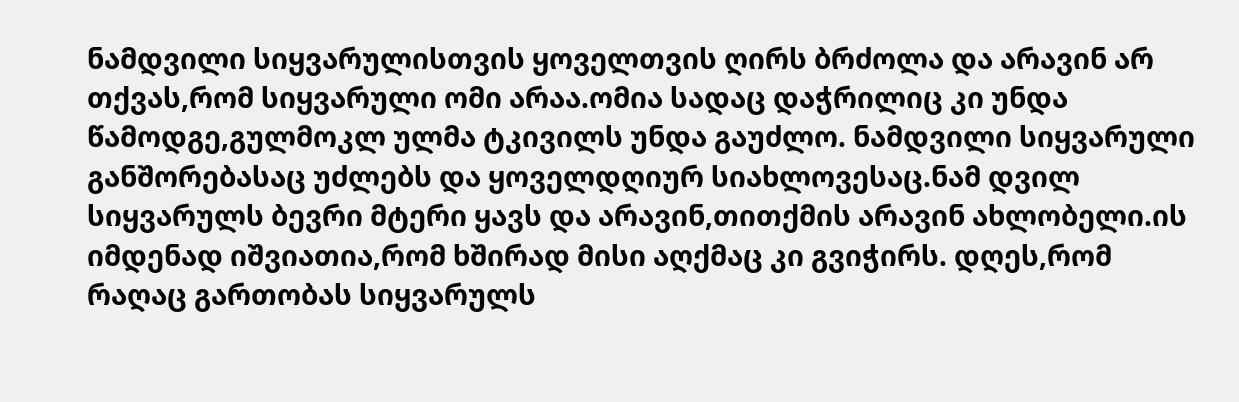ნამდვილი სიყვარულისთვის ყოველთვის ღირს ბრძოლა და არავინ არ თქვას,რომ სიყვარული ომი არაა.ომია სადაც დაჭრილიც კი უნდა წამოდგე,გულმოკლ ულმა ტკივილს უნდა გაუძლო. ნამდვილი სიყვარული განშორებასაც უძლებს და ყოველდღიურ სიახლოვესაც.ნამ დვილ სიყვარულს ბევრი მტერი ყავს და არავინ,თითქმის არავინ ახლობელი.ის იმდენად იშვიათია,რომ ხშირად მისი აღქმაც კი გვიჭირს. დღეს,რომ რაღაც გართობას სიყვარულს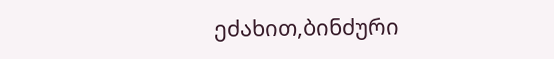ეძახით,ბინძური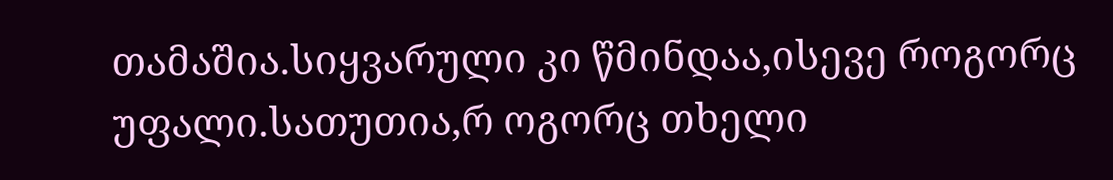თამაშია.სიყვარული კი წმინდაა,ისევე როგორც უფალი.სათუთია,რ ოგორც თხელი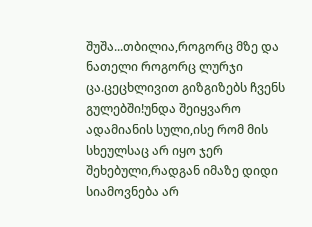შუშა...თბილია,როგორც მზე და ნათელი როგორც ლურჯი ცა.ცეცხლივით გიზგიზებს ჩვენს გულებში!უნდა შეიყვარო ადამიანის სული,ისე რომ მის სხეულსაც არ იყო ჯერ შეხებული,რადგან იმაზე დიდი სიამოვნება არ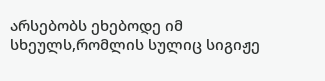არსებობს ეხებოდე იმ სხეულს,რომლის სულიც სიგიჟე